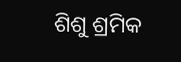ଶିଶୁ ଶ୍ରମିକ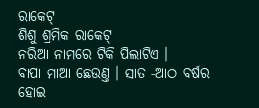ରାକେଟ୍
ଶିଶୁ ଶ୍ରମିକ ରାକେଟ୍
ନରିଆ ନାମରେ ଟିକି ପିଲାଟିଏ ।
ବାପା ମାଆ ଛେଉଣ୍ତ । ସାତ ‐ଆଠ ବର୍ଷର ହୋଇ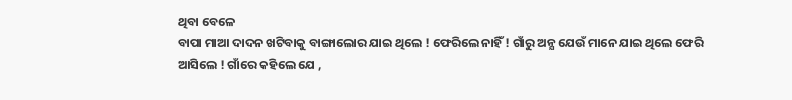ଥିବା ବେଳେ
ବାପା ମାଆ ଦାଦନ ଖଟିବାକୁ ବାଙ୍ଗାଲୋର ଯାଇ ଥିଲେ ! ଫେରିଲେ ନାହିଁ ! ଗାଁରୁ ଅନ୍ଯ ଯେଉଁ ମାନେ ଯାଇ ଥିଲେ ଫେରି
ଆସିଲେ ! ଗାଁରେ କହିଲେ ଯେ ,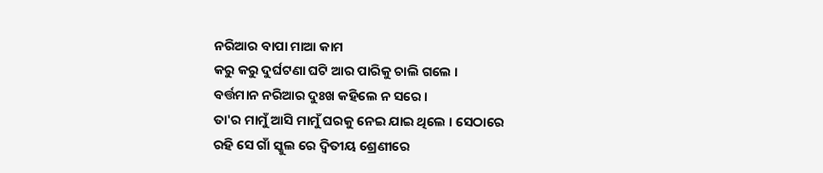ନରିଆର ବାପା ମାଆ କାମ
କରୁ କରୁ ଦୁର୍ଘଟଣା ଘଟି ଆର ପାରିକୁ ଚାଲି ଗଲେ ।
ବର୍ତ୍ତମାନ ନରିଆର ଦୁଃଖ କହିଲେ ନ ସରେ ।
ତା'ର ମାମୁଁ ଆସି ମାମୁଁ ଘରକୁ ନେଇ ଯାଇ ଥିଲେ । ସେଠାରେ
ରହି ସେ ଗାଁ ସ୍କୁଲ ରେ ଦ୍ବିତୀୟ ଶ୍ରେଣୀରେ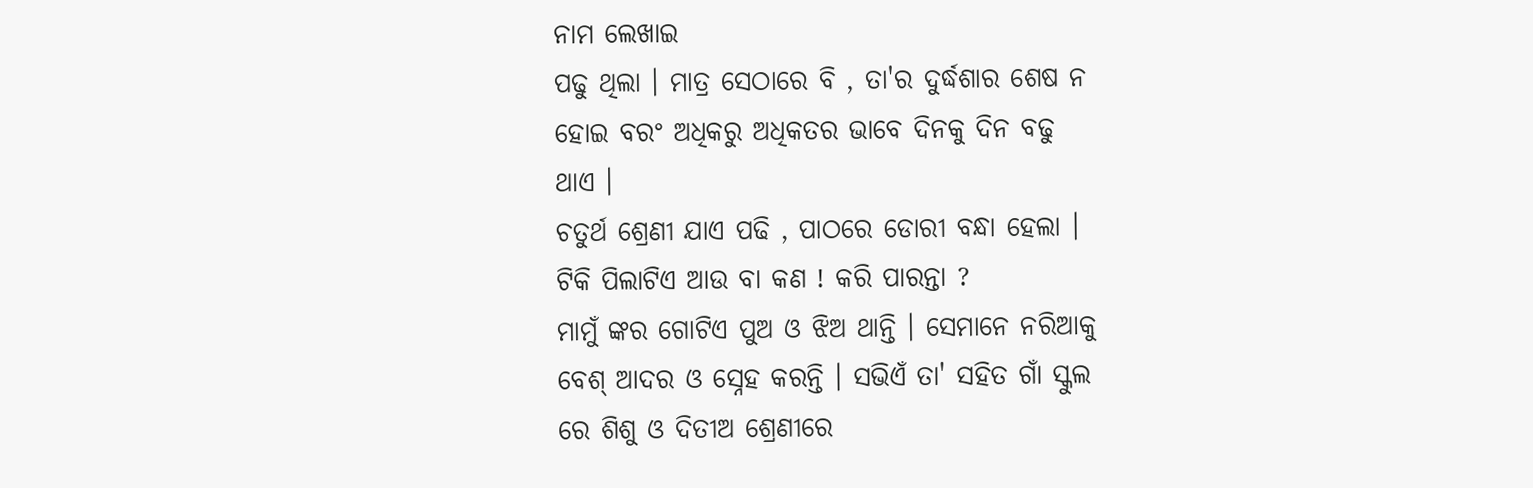ନାମ ଲେଖାଇ
ପଢୁ ଥିଲା । ମାତ୍ର ସେଠାରେ ବି , ତା'ର ଦୁର୍ଦ୍ଧଶାର ଶେଷ ନ
ହୋଇ ବରଂ ଅଧିକରୁ ଅଧିକତର ଭାବେ ଦିନକୁ ଦିନ ବଢୁ
ଥାଏ ।
ଚତୁର୍ଥ ଶ୍ରେଣୀ ଯାଏ ପଢି , ପାଠରେ ଡୋରୀ ବନ୍ଧା ହେଲା ।
ଟିକି ପିଲାଟିଏ ଆଉ ବା କଣ ! କରି ପାରନ୍ତା ?
ମାମୁଁ ଙ୍କର ଗୋଟିଏ ପୁଅ ଓ ଝିଅ ଥାନ୍ତି । ସେମାନେ ନରିଆକୁ
ବେଶ୍ ଆଦର ଓ ସ୍ନେହ କରନ୍ତି । ସଭିଏଁ ତା' ସହିତ ଗାଁ ସ୍କୁଲ
ରେ ଶିଶୁ ଓ ଦିତୀଅ ଶ୍ରେଣୀରେ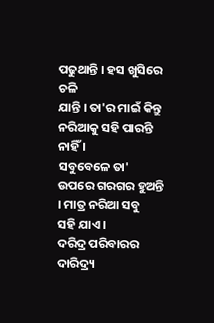ପଢୁଥାନ୍ତି । ହସ ଖୁସିରେ ଚଳି
ଯାନ୍ତି । ତା'ର ମାଇଁ କିନ୍ତୁ ନରିଆକୁ ସହି ପାରନ୍ତି ନାହିଁ ।
ସବୁବେଳେ ତା' ଉପରେ ଗରଗର ହୁଅନ୍ତି । ମାତ୍ର ନରିଆ ସବୁ
ସହି ଯାଏ ।
ଦରିଦ୍ର ପରିବାରର ଦାରିଦ୍ର୍ୟ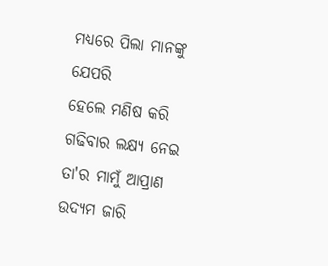ମଧ୍ଯରେ ପିଲା ମାନଙ୍କୁ ଯେପରି
ହେଲେ ମଣିଷ କରି ଗଢିବାର ଲକ୍ଷ୍ଯ ନେଇ ତା'ର ମାମୁଁ ଆପ୍ରାଣ ଉଦ୍ଯମ ଜାରି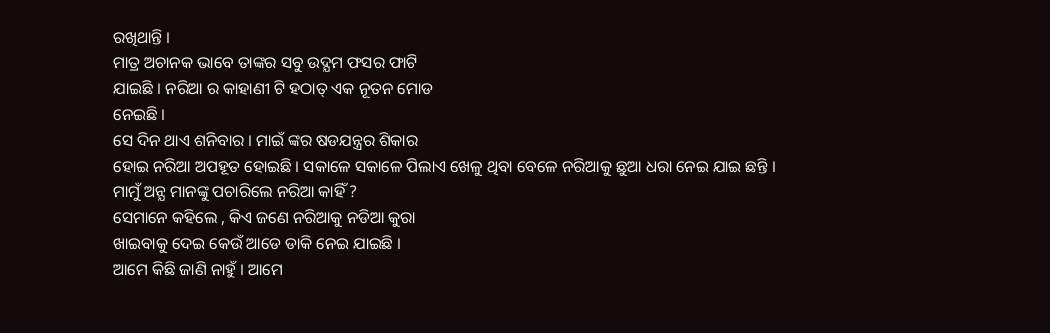ରଖିଥାନ୍ତି ।
ମାତ୍ର ଅଚାନକ ଭାବେ ତାଙ୍କର ସବୁ ଉଦ୍ଯମ ଫସର ଫାଟି
ଯାଇଛି । ନରିଆ ର କାହାଣୀ ଟି ହଠାତ୍ ଏକ ନୂତନ ମୋଡ
ନେଇଛି ।
ସେ ଦିନ ଥାଏ ଶନିବାର । ମାଇଁ ଙ୍କର ଷଡଯନ୍ତ୍ରର ଶିକାର
ହୋଇ ନରିଆ ଅପହୂତ ହୋଇଛି । ସକାଳେ ସକାଳେ ପିଲାଏ ଖେଳୁ ଥିବା ବେଳେ ନରିଆକୁ ଛୁଆ ଧରା ନେଇ ଯାଇ ଛନ୍ତି ।
ମାମୁଁ ଅନ୍ଯ ମାନଙ୍କୁ ପଚାରିଲେ ନରିଆ କାହିଁ ?
ସେମାନେ କହିଲେ , କିଏ ଜଣେ ନରିଆକୁ ନଡିଆ କୁରା
ଖାଇବାକୁ ଦେଇ କେଉଁ ଆଡେ ଡାକି ନେଇ ଯାଇଛି ।
ଆମେ କିଛି ଜାଣି ନାହୁଁ । ଆମେ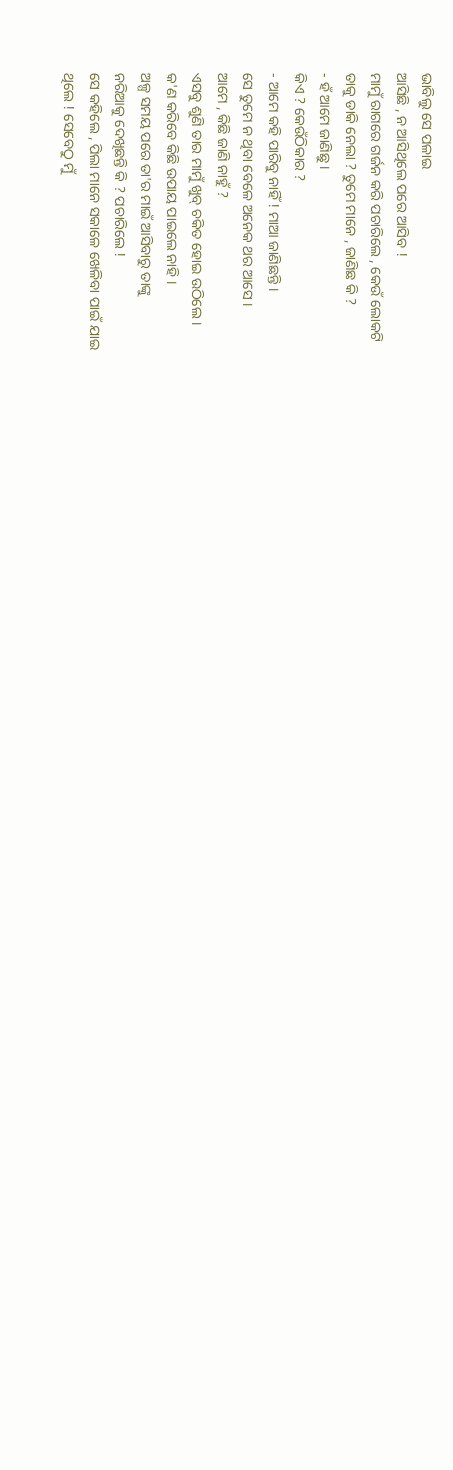ଭାବିଲୁ ସେ ପଳାଇ
ଆସିଛି , ନ ଆସିଥିଲେ ପରେ ଆସିବ !
ମାମୁଁ ରାଗରେ ଗର୍ଜନ କରି ପଚାରିଲେ , କେଉଁ ଲୋକଟି
ତାକୁ ଡାକି ନେଲା ? ତୁମେ ମାନେ , ଜାଣିଛ କି ?
‐ ହଁ ଆମେ ଜାଣିଛୁ ।
କିଏ ? କେଉଁଠିକାର ?
‐ ଆମେ କହି ପାରିବୁ ନାହିଁ ! ମାଆ ଜାଣିଛନ୍ତି ।
ସେ ତୁମେ ନ ଥିବା ବେଳେ ଅନେକ ଥର ଆସେ ।
ଆମେ , କିଛି ଜାଣି ନାହୁଁ ?
ଏସବୁ ଶୁଣି ତାର ମାମୁଁ ଖୁବ୍ ଚକିତ ହୋଇ ଉଠିଲେ ।
କ'ଣ କରିବେ କିଛି ଉପାୟ ପାଇଲେ ନାହି ।
ଅଳ୍ପ ସମୟ ପରେ ତା'ର ମାଇଁ ଆସିବାରୁ ତାଙ୍କୁ
ନରିଆକୁ ଦେଖିଛନ୍ତି କି ? ପଚାରିଲେ !
ସେ କହିଲେ , ପିଲା ମାନେ ସକାଳେ ଖେଳିବା ପାଇଁ ଯାଇ
ଥିଲେ ! ସେବେଠୁ ମୁଁ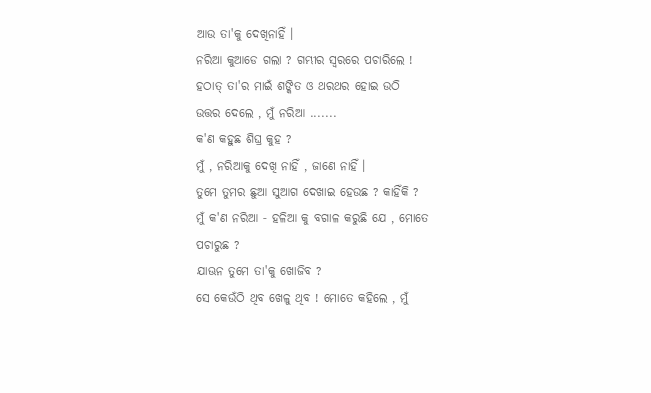ଆଉ ତା'କୁ ଦେଖିନାହିଁ ।
ନରିଆ କୁଆଡେ ଗଲା ? ଗମ୍ଭୀର ସ୍ବରରେ ପଚାରିଲେ !
ହଠାତ୍ ତା'ର ମାଇଁ ଶଙ୍କିତ ଓ ଥରଥର ହୋଇ ଉଠି
ଉତ୍ତର ଦେଲେ , ମୁଁ ନରିଆ .......
କ'ଣ କହୁଛ ଶିଘ୍ର କୁହ ?
ମୁଁ , ନରିଆକୁ ଦେଖି ନାହିଁ , ଜାଣେ ନାହିଁ ।
ତୁମେ ତୁମର ଛୁଆ ସୁଆଗ ଦେଖାଇ ହେଉଛ ? କାହିଁକି ?
ମୁଁ କ'ଣ ନରିଆ ‐ ହଳିଆ କୁ ବଗାଳ କରୁଛି ଯେ , ମୋତେ
ପଚାରୁଛ ?
ଯାଊନ ତୁମେ ତା'କୁ ଖୋଜିବ ?
ସେ କେଉଁଠି ଥିବ ଖେଳୁ ଥିବ ! ମୋତେ କହିଲେ , ମୁଁ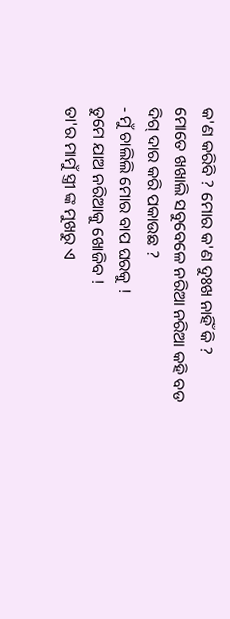କ'ଣ କରିବି ? ମୋର କ'ଣ ଦୁଃଖ ନାହିଁ କି ?
ମୋତେ ଖଖାଲି ସବୁବେଳେ ନରିଆ ନରିଆ କହି ବଡ
ଦିଗ୍ ଦାର କରି ପକାଉଛ ?
‐ ମୁଁ ଚାଲିଲି ମୋର ବାପ ଘରକୁ !
ତୁମେ ଯାଅ ନରିଆକୁ ଖୋଜିବ !
ତା'ର ମାମୁଁ ସ୍ତ୍ରୀ ଙ୍କ ମୁଖରୁ ଏ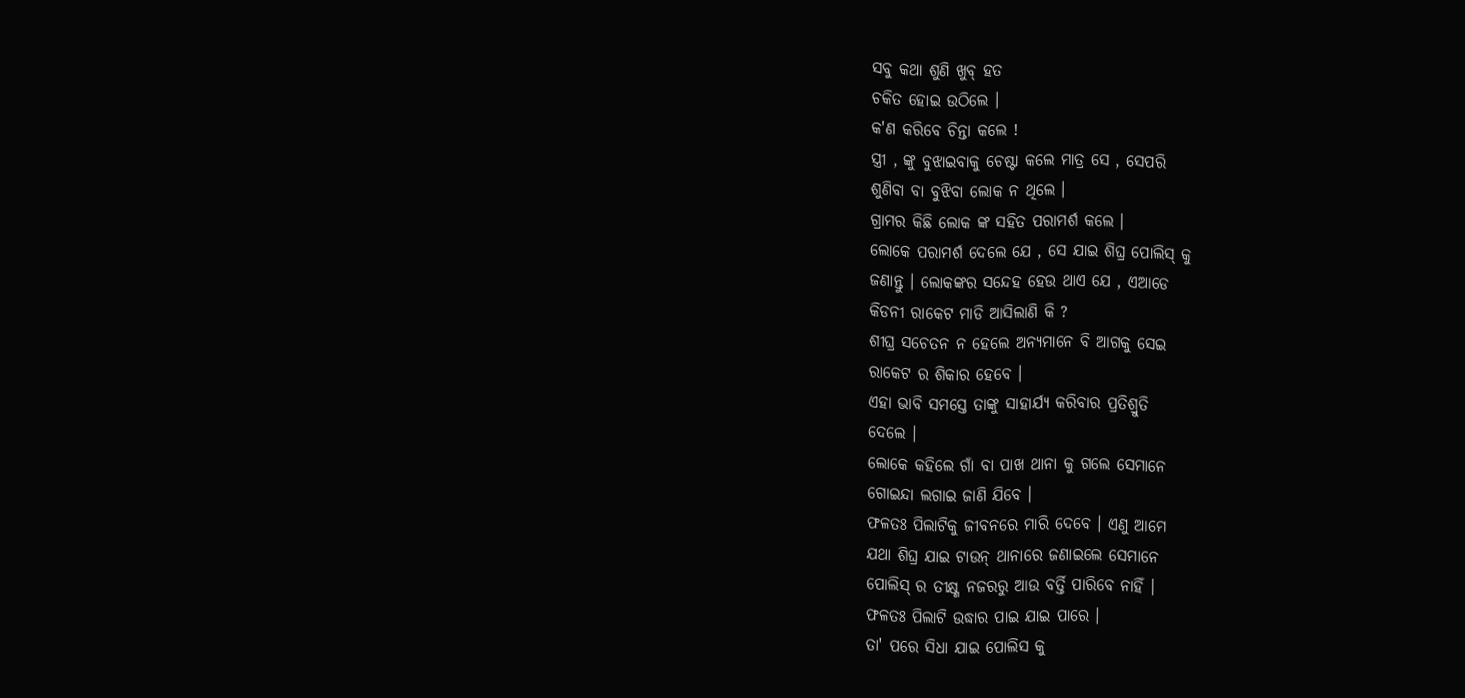ସବୁ କଥା ଶୁଣି ଖୁବ୍ ହତ
ଚକିତ ହୋଇ ଉଠିଲେ ।
କ'ଣ କରିବେ ଚିନ୍ତା କଲେ !
ସ୍ତ୍ରୀ , ଙ୍କୁ ବୁଝାଇବାକୁ ଚେଷ୍ଟା କଲେ ମାତ୍ର ସେ , ସେପରି
ଶୁଣିବା ବା ବୁଝିବା ଲୋକ ନ ଥିଲେ ।
ଗ୍ରାମର କିଛି ଲୋକ ଙ୍କ ସହିତ ପରାମର୍ଶ କଲେ ।
ଲୋକେ ପରାମର୍ଶ ଦେଲେ ଯେ , ସେ ଯାଇ ଶିଘ୍ର ପୋଲିସ୍ କୁ
ଜଣାନ୍ତୁ । ଲୋକଙ୍କର ସନ୍ଦେହ ହେଉ ଥାଏ ଯେ , ଏଆଡେ
କିଡନୀ ରାକେଟ ମାଡି ଆସିଲାଣି କି ?
ଶୀଘ୍ର ସଚେତନ ନ ହେଲେ ଅନ୍ଯମାନେ ବି ଆଗକୁ ସେଇ
ରାକେଟ ର ଶିକାର ହେବେ ।
ଏହା ଭାବି ସମସ୍ତେ ତାଙ୍କୁ ସାହାର୍ଯ୍ଯ କରିବାର ପ୍ରତିଶ୍ରୁତି
ଦେଲେ ।
ଲୋକେ କହିଲେ ଗାଁ ବା ପାଖ ଥାନା କୁ ଗଲେ ସେମାନେ
ଗୋଇନ୍ଦା ଲଗାଇ ଜାଣି ଯିବେ ।
ଫଳତଃ ପିଲାଟିକୁ ଜୀବନରେ ମାରି ଦେବେ । ଏଣୁ ଆମେ
ଯଥା ଶିଘ୍ର ଯାଇ ଟାଉନ୍ ଥାନାରେ ଜଣାଇଲେ ସେମାନେ
ପୋଲିସ୍ ର ତୀକ୍ଷ୍ଣ ନଜରରୁ ଆଉ ବର୍ତ୍ତି ପାରିବେ ନାହିଁ ।
ଫଳତଃ ପିଲାଟି ଉଦ୍ଧାର ପାଇ ଯାଇ ପାରେ ।
ତା' ପରେ ସିଧା ଯାଇ ପୋଲିସ କୁ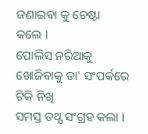ଜଣାଇବା କୁ ଚେଷ୍ଟା
କଲେ ।
ପୋଲିସ ନରିଆକୁ ଖୋଜିବାକୁ ତା' ସଂପର୍କରେ ଟିକି ନିଖି
ସମସ୍ତ ତଥ୍ଯ ସଂଗ୍ରହ କଲା ।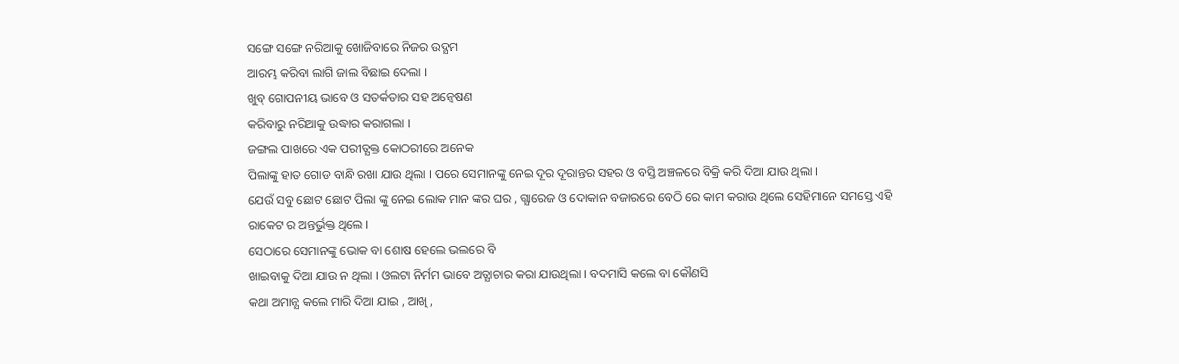ସଙ୍ଗେ ସଙ୍ଗେ ନରିଆକୁ ଖୋଜିବାରେ ନିଜର ଉଦ୍ଯମ
ଆରମ୍ଭ କରିବା ଲାଗି ଜାଲ ବିଛାଇ ଦେଲା ।
ଖୁବ୍ ଗୋପନୀୟ ଭାବେ ଓ ସତର୍କତାର ସହ ଅନ୍ବେଷଣ
କରିବାରୁ ନରିଆକୁ ଉଦ୍ଧାର କରାଗଲା ।
ଜଙ୍ଗଲ ପାଖରେ ଏକ ପରୀତ୍ଯକ୍ତ କୋଠରୀରେ ଅନେକ
ପିଲାଙ୍କୁ ହାତ ଗୋଡ ବାନ୍ଧି ରଖା ଯାଉ ଥିଲା । ପରେ ସେମାନଙ୍କୁ ନେଇ ଦୂର ଦୂରାନ୍ତର ସହର ଓ ବସ୍ତି ଅଞ୍ଚଳରେ ବିକ୍ରି କରି ଦିଆ ଯାଉ ଥିଲା ।
ଯେଉଁ ସବୁ ଛୋଟ ଛୋଟ ପିଲା ଙ୍କୁ ନେଇ ଲୋକ ମାନ ଙ୍କର ଘର , ଗ୍ଯାରେଜ ଓ ଦୋକାନ ବଜାରରେ ବେଠି ରେ କାମ କରାଉ ଥିଲେ ସେହିମାନେ ସମସ୍ତେ ଏହି ରାକେଟ ର ଅନ୍ତର୍ଭୁକ୍ତ ଥିଲେ ।
ସେଠାରେ ସେମାନଙ୍କୁ ଭୋକ ବା ଶୋଷ ହେଲେ ଭଲରେ ବି
ଖାଇବାକୁ ଦିଆ ଯାଉ ନ ଥିଲା । ଓଲଟା ନିର୍ମମ ଭାବେ ଅତ୍ଯାଚାର କରା ଯାଉଥିଲା । ବଦମାସି କଲେ ବା କୌଣସି
କଥା ଅମାନ୍ଯ କଲେ ମାରି ଦିଆ ଯାଇ , ଆଖି ,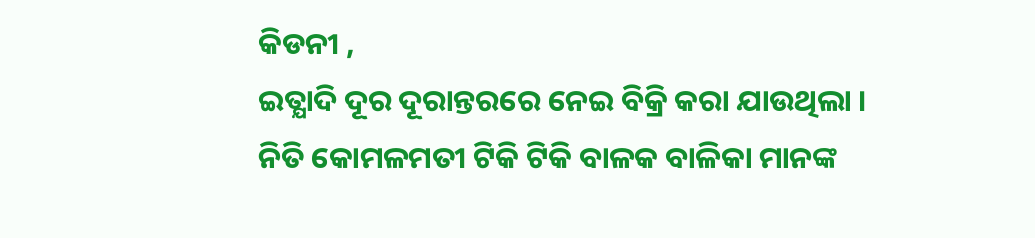କିଡନୀ ,
ଇତ୍ଯାଦି ଦୂର ଦୂରାନ୍ତରରେ ନେଇ ବିକ୍ରି କରା ଯାଉଥିଲା ।
ନିତି କୋମଳମତୀ ଟିକି ଟିକି ବାଳକ ବାଳିକା ମାନଙ୍କ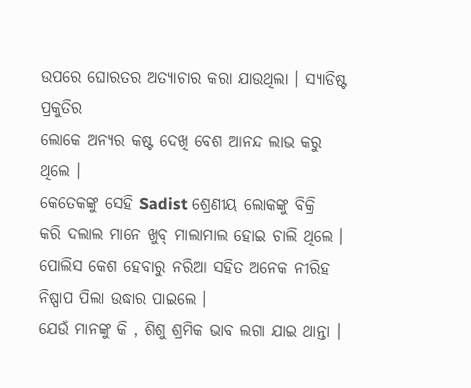ଉପରେ ଘୋରତର ଅତ୍ଯାଚାର କରା ଯାଉଥିଲା । ସ୍ଯାଡିଷ୍ଟ ପ୍ରକୁତିର
ଲୋକେ ଅନ୍ଯର କଷ୍ଟ ଦେଖି ବେଶ ଆନନ୍ଦ ଲାଭ କରୁ
ଥିଲେ ।
କେତେକଙ୍କୁ ସେହି Sadist ଶ୍ରେଣୀୟ ଲୋକଙ୍କୁ ବିକ୍ରି
କରି ଦଲାଲ ମାନେ ଖୁବ୍ ମାଲାମାଲ ହୋଇ ଚାଲି ଥିଲେ ।
ପୋଲିସ କେଶ ହେବାରୁ ନରିଆ ସହିତ ଅନେକ ନୀରିହ ନିଷ୍ପାପ ପିଲା ଉଦ୍ଧାର ପାଇଲେ ।
ଯେଉଁ ମାନଙ୍କୁ କି , ଶିଶୁ ଶ୍ରମିକ ଭାବ ଲଗା ଯାଇ ଥାନ୍ତା ।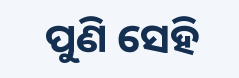ପୁଣି ସେହି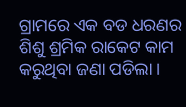ଗ୍ରାମରେ ଏକ ବଡ ଧରଣର ଶିଶୁ ଶ୍ରମିକ ରାକେଟ କାମ କରୁଥିବା ଜଣା ପଡିଲା ।